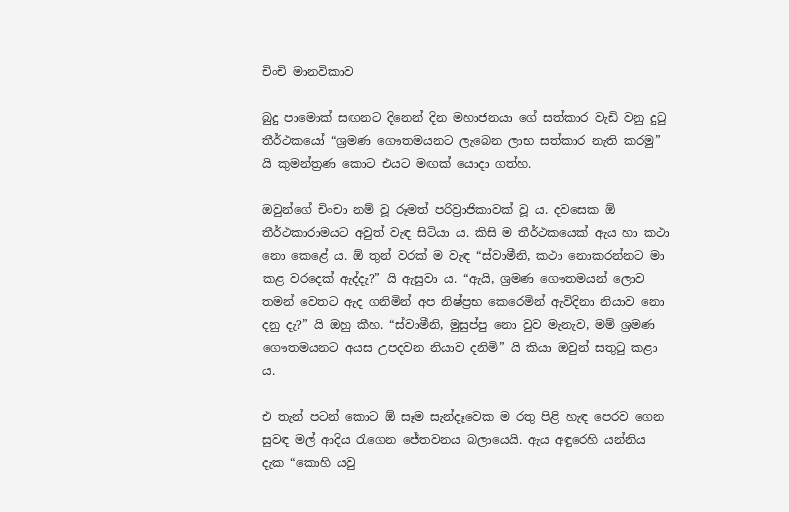චිංචි මානවිකාව

බුදු පාමොක් සඟනට දිනෙන් දින මහාජනයා ගේ සත්කාර වැඩි වනු දුටු තීර්ථකයෝ “ශ්‍රමණ ගෞතමයනට ලැබෙන ලාභ සත්කාර නැති කරමු” යි කුමන්ත්‍රණ කොට එයට මඟක් යොදා ගත්හ.

ඔවුන්ගේ චිංචා නම් වූ රූමත් පරිව්‍රාජිකාවක් වූ ය. දවසෙක ඕ තීර්ථකාරාමයට අවුත් වැඳ සිටියා ය. කිසි ම තීර්ථකයෙක් ඇය හා කථා නො කෙළේ ය. ඕ තුන් වරක් ම වැඳ “ස්වාමීනි, කථා නොකරන්නට මා කළ වරදෙක් ඇද්දැ?” යි ඇසුවා ය. “ඇයි, ශ්‍රමණ ගෞතමයන් ලොව තමන් වෙතට ඇද ගනිමින් අප නිෂ්ප්‍රභ කෙරෙමින් ඇවිදිනා නියාව නො දනු දැ?” යි ඔහු කීහ. “ස්වාමීනි, මුසුප්පු නො වුව මැනැව, මම් ශ්‍රමණ ගෞතමයනට අයස උපදවන නියාව දනිමි” යි කියා ඔවුන් සතුටු කළා ය.

එ තැන් පටන් කොට ඕ සෑම සැන්දෑවෙක ම රතු පිළි හැඳ පෙරව ගෙන සුවඳ මල් ආදිය රැගෙන ජේතවනය බලායෙයි. ඇය අඳුරෙහි යන්නිය දැක “කොහි යවු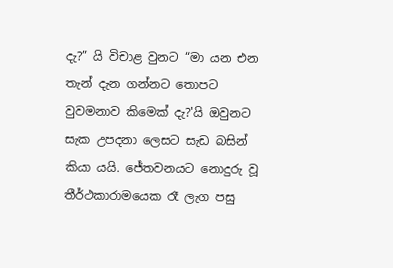දැ?” යි විචාළ වුනට “මා යන එන තැන් දැන ගන්නට තොපට වුවමනාව කිමෙක් දැ?'යි ඔවුනට සැක උපදනා ලෙසට සැඩ බසින් කියා යයි. ජේතවනයට නොදුරු වූ තීර්ථකාරාමයෙක රෑ ලැග පසු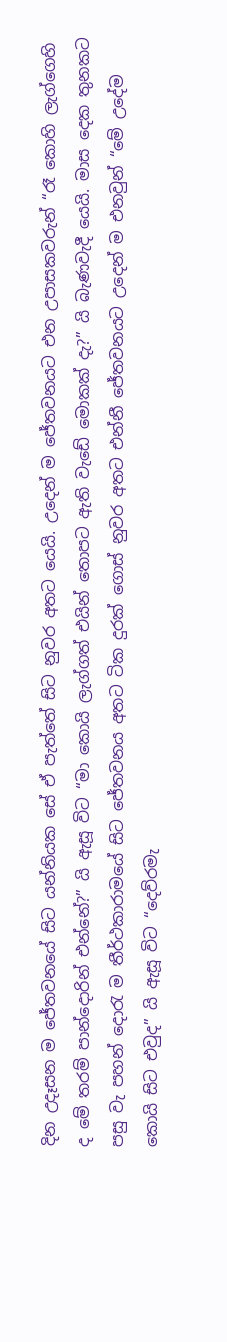දින උදෑසන ම ජේතවනයේ සිට යන්නියක සේ ඒ පැත්තේ සිට නුවර අතට යෙයි. උදෙන් ම ජේතවනයට එන උපාසකවරුන් “රෑ කොහි ලැග්ගෙහි ද මේ තරම් පාන්දොරින් එන්නේ?” යි ඇසූ විට “මා කොයි ලැග්ගත් එයින් තොපට ඇති වැඩේ මොකක් දැ?” යි බැණවැදී යෙයි. මාස දෙක තුනකට පසු වැ පහන් දොරැ ම තීර්ථකාරාමයේ සිට ජේතවනය අතට ටික දුරක් ගොස් නුවර අතට එන්නී ජේතවනයට උදෙන් ම එනවුන් “මේ උදේම කොයි සිට එවුද” යි ඇසූ විට “දෙව්රමැ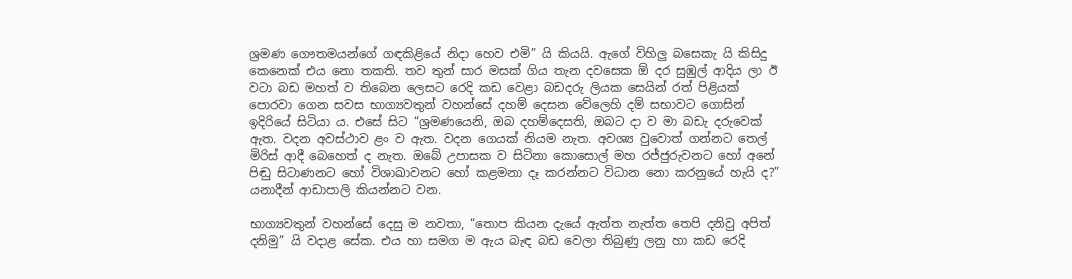ශ්‍රමණ ගෞතමයන්ගේ ගඳකිළියේ නිදා හෙව එමි” යි කියයි. ඇගේ විහිලු බසෙකැ යි කිසිදු කෙනෙක් එය නො තකති. තව තුන් සාර මසක් ගිය තැන දවසෙක ඕ දර සුඹුල් ආදිය ලා ඊ වටා බඩ මහත් ව තිබෙන ලෙසට රෙදි කඩ වෙළා බඩදරු ලියක සෙයින් රත් පිළියක් පොරවා ගෙන සවස භාග්‍යවතුන් වහන්සේ දහම් දෙසන වේලෙහි දම් සභාවට ගොසින් ඉදිරියේ සිටියා ය. එසේ සිට “ශ්‍රමණයෙනි, ඔබ දහම්දෙසති, ඔබට දා ව මා බඩැ දරුවෙක් ඇත. වදන අවස්ථාව ළං ව ඇත. වදන ගෙයක් නියම නැත. අවශ්‍ය වුවොත් ගන්නට තෙල් මිරිස් ආදී බෙහෙත් ද නැත. ඔබේ උපාසක ව සිටිනා කොසොල් මහ රජ්ජුරුවනට හෝ අනේ පිඬු සිටාණනට හෝ විශාඛාවනට හෝ කළමනා දෑ කරන්නට විධාන නො කරනුයේ හැයි ද?” යනාදීන් ආඩාපාලි කියන්නට වන.

භාග්‍යවතුන් වහන්සේ දෙසු ම නවතා, “තොප කියන දැයේ ඇත්ත නැත්ත තෙපි දනිවු අපිත් දනිමු” යි වදාළ සේක. එය හා සමග ම ඇය බැඳ බඩ වෙලා තිබුණු ලනු හා කඩ රෙදි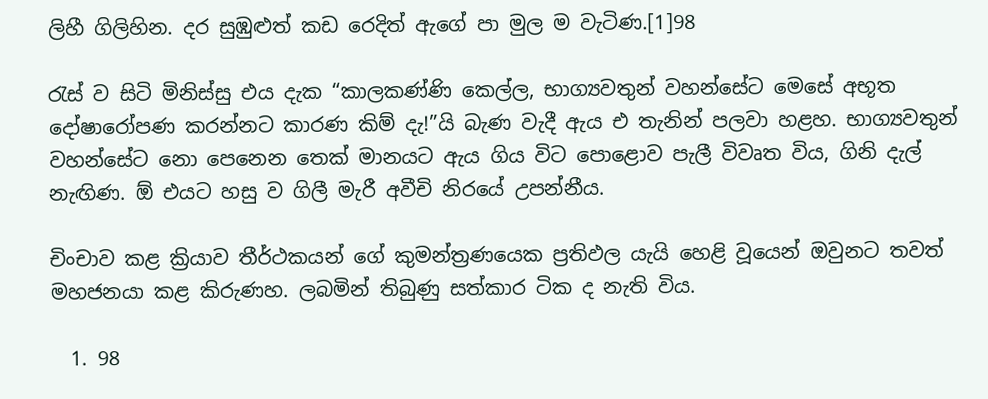ලිහී ගිලිහින. දර සුඹුළුත් කඩ රෙදිත් ඇගේ පා මුල ම වැටිණ.[1]98

රැස් ව සිටි මිනිස්සු එය දැක “කාලකණ්ණි කෙල්ල, භාග්‍යවතුන් වහන්සේට මෙසේ අභූත දෝෂාරෝපණ කරන්නට කාරණ කිම් දැ!”යි බැණ වැදී ඇය එ තැනින් පලවා හළහ. භාග්‍යවතුන් වහන්සේට නො පෙනෙන තෙක් මානයට ඇය ගිය විට පොළොව පැලී විවෘත විය, ගිනි දැල් නැඟිණ. ඕ එයට හසු ව ගිලී මැරී අවීචි නිරයේ උපන්නීය.

චිංචාව කළ ක්‍රියාව තීර්ථකයන් ගේ කුමන්ත්‍රණයෙක ප්‍රතිඵල යැයි හෙළි වූයෙන් ඔවුනට තවත් මහජනයා කළ කිරුණහ. ලබමින් තිබුණු සත්කාර ටික ද නැති විය.

  1. 98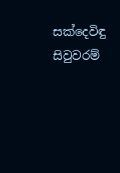සක්දෙවිඳු සිවුවරම්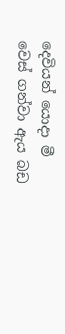දෙවියන් යොදා මී වෙස් ගන්වා ඇය බඩ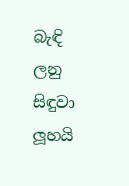බැඳි ලනු සිඳුවා ලූහයි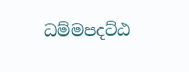ධම්මපදට්ඨ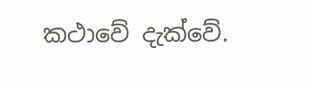කථාවේ දැක්වේ.